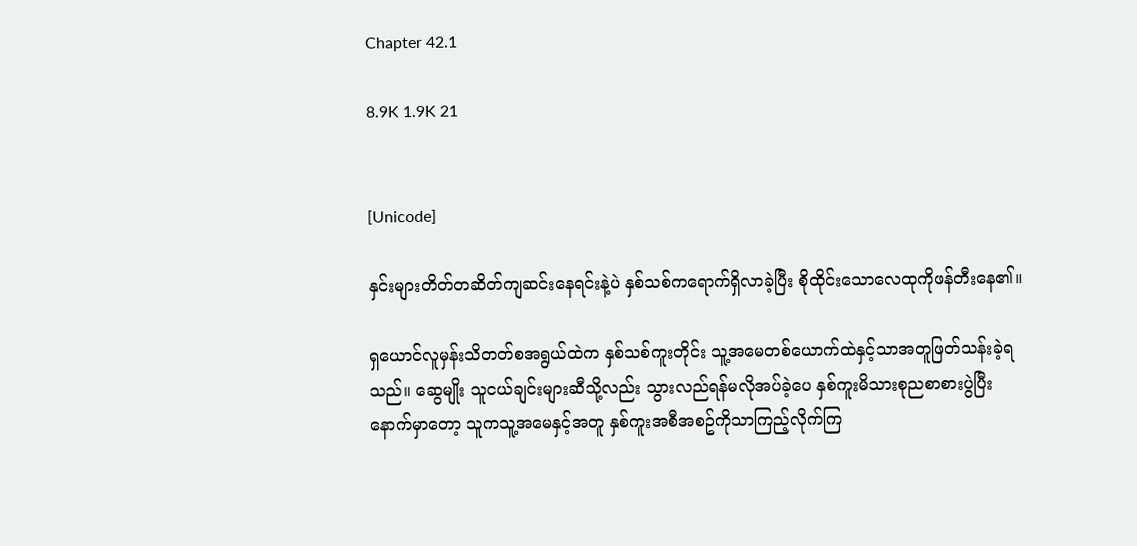Chapter 42.1

8.9K 1.9K 21


[Unicode]

နှင်းများတိတ်တဆိတ်ကျဆင်းနေရင်းနဲ့ပဲ နှစ်သစ်ကရောက်ရှိလာခဲ့ပြီး စိုထိုင်းသောလေထုကိုဖန်တီးနေ၏။

ရှယောင်လူမှန်းသိတတ်စအရွယ်ထဲက နှစ်သစ်ကူးတိုင်း သူ့အမေတစ်ယောက်ထဲနှင့်သာအတူဖြတ်သန်းခဲ့ရသည်။ ဆွေမျိုး သူငယ်ချင်းများဆီသို့လည်း သွားလည်ရန်မလိုအပ်ခဲ့ပေ နှစ်ကူးမိသားစုညစာစားပွဲပြီးနောက်မှာတော့ သူကသူ့အမေနှင့်အတူ နှစ်ကူးအစီအစဥ်ကိုသာကြည့်လိုက်ကြ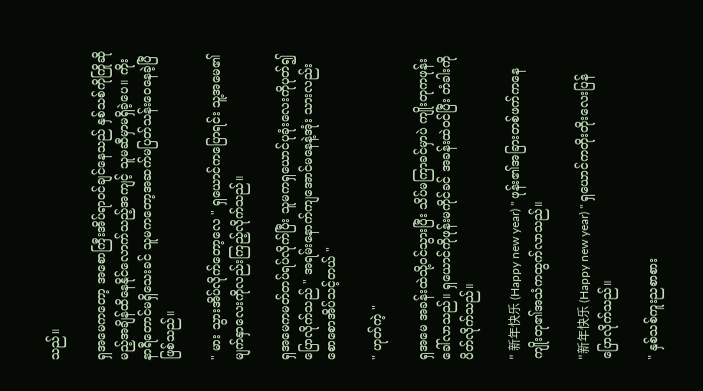သည်။

ရှအမေကတော့ အစောကြီးအိပ်ရာဝင်ချင်နေသည် နှစ်သစ်ကိုကြိုဆိုမည့်အချိန်ထိနေနိုင်လောက်သည့်အကျင့် သူမဆီမှာမရှိခဲ့ပေ။ ကိုးနာရီတောင်မရှိသေးခင် သူမကတော့အဆက်မပြတ်သန်းဝေနေခဲ့ပြီဖြစ်သည်။

" မား သွားအိပ်လိုက်တော့လေ " ရှယောင်ကပြောရင်း သူ့အမေ၏မျက်နှာလေးကိုလည်းကြည့်လိုက်သည်။

ရှအမေကမတ်တပ်ရပ်လိုက်ပြီး သူမကရှယောင်ပုခုံးလေးကိုပုတ်၍ ပြောလိုက်သည် " အရမ်းနောက်ကျအောင်မနေနဲ့အုံး သားလည်းစောစောအိပ်သင့်တယ် "

" ဟုတ်ကဲ့ "

ရှအမေ အခန်းထဲသို့ဝင်သွားပြီး သိပ်မကြာခင်မှာပဲ ကျိုးတုကဖုန်းခေါ်လာသည်။ ရှယောင်ကိုဖုန်းမကိုင်ခင် အခန်းထဲဝင်ပြီး တံခါးကိုပိတ်လိုက်သည်။

" 新年快乐 (Happy new year) " ဖုန်း၏အခြားတစ်ဖက်ကနေ ကျိုးတု၏အသံကထွက်လာသည်။

"新年快乐 (Happy new year) " ရှယောင်ကတိုးတိုးလေးပြန်ပြောလိုက်သည်။

" နှစ်သစ်ကူးညစာစား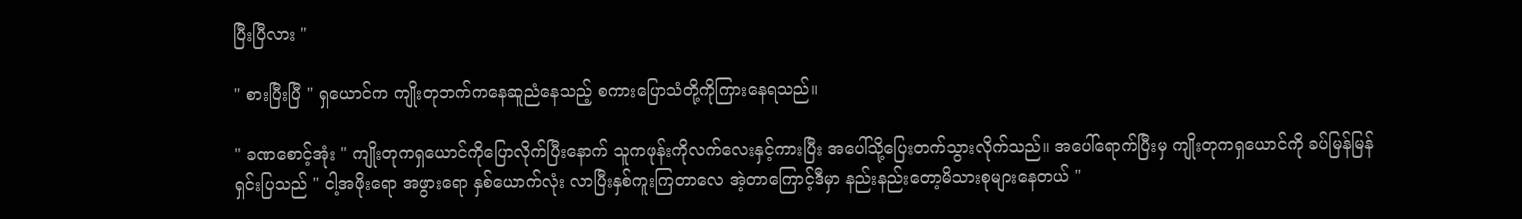ပြီးပြီလား "

" စားပြီးပြီ " ရှယောင်က ကျိုးတုဘက်ကနေဆူညံနေသည့် စကားပြောသံတို့ကိုကြားနေရသည်။

" ခဏစောင့်အုံး " ကျိုးတုကရှယောင်ကိုပြောလိုက်ပြီးနောက် သူကဖုန်းကိုလက်လေးနှင့်ကားပြီး အပေါ်သို့ပြေးတက်သွားလိုက်သည်။ အပေါ်ရောက်ပြီးမှ ကျိုးတုကရှယောင်ကို ခပ်မြန်မြန်ရှင်းပြသည် " ငါ့အဖိုးရော အဖွားရော နှစ်ယောက်လုံး လာပြီးနှစ်ကူးကြတာလေ အဲ့တာကြောင့်ဒီမှာ နည်းနည်းတော့မိသားစုများနေတယ် "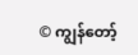© ကျွန်တော့်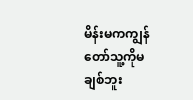မိန်းမကကျွန်တော်သူ့ကိုမချစ်ဘူး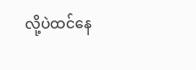လို့ပဲထင်နေ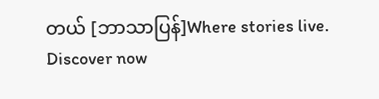တယ် [ဘာသာပြန်]Where stories live. Discover now